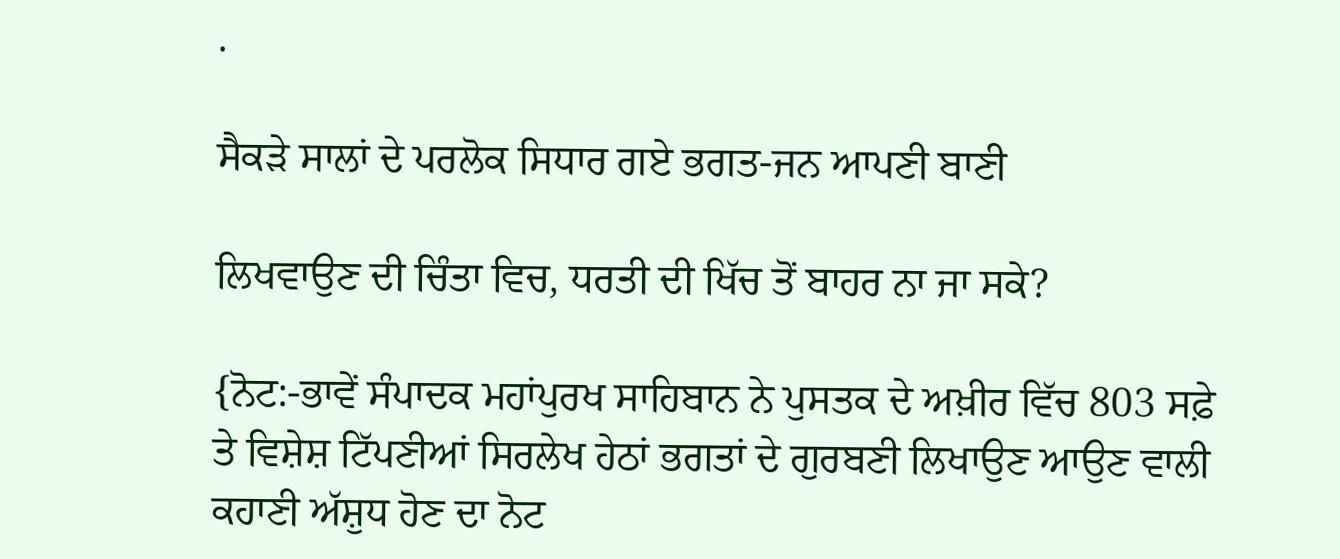.

ਸੈਕੜੇ ਸਾਲਾਂ ਦੇ ਪਰਲੋਕ ਸਿਧਾਰ ਗਏ ਭਗਤ-ਜਨ ਆਪਣੀ ਬਾਣੀ

ਲਿਖਵਾਉਣ ਦੀ ਚਿੰਤਾ ਵਿਚ, ਧਰਤੀ ਦੀ ਖਿੱਚ ਤੋਂ ਬਾਹਰ ਨਾ ਜਾ ਸਕੇ?

{ਨੋਟ:-ਭਾਵੇਂ ਸੰਪਾਦਕ ਮਹਾਂਪੁਰਖ ਸਾਹਿਬਾਨ ਨੇ ਪੁਸਤਕ ਦੇ ਅਖ਼ੀਰ ਵਿੱਚ 803 ਸਫ਼ੇ ਤੇ ਵਿਸ਼ੇਸ਼ ਟਿੱਪਣੀਆਂ ਸਿਰਲੇਖ ਹੇਠਾਂ ਭਗਤਾਂ ਦੇ ਗੁਰਬਣੀ ਲਿਖਾਉਣ ਆਉਣ ਵਾਲੀ ਕਹਾਣੀ ਅੱਸ਼ੁਧ ਹੋਣ ਦਾ ਨੋਟ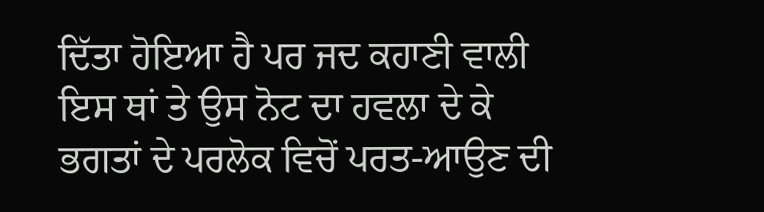ਦਿੱਤਾ ਹੋਇਆ ਹੈ ਪਰ ਜਦ ਕਹਾਣੀ ਵਾਲੀ ਇਸ ਥਾਂ ਤੇ ਉਸ ਨੋਟ ਦਾ ਹਵਲਾ ਦੇ ਕੇ ਭਗਤਾਂ ਦੇ ਪਰਲੋਕ ਵਿਚੋਂ ਪਰਤ-ਆਉਣ ਦੀ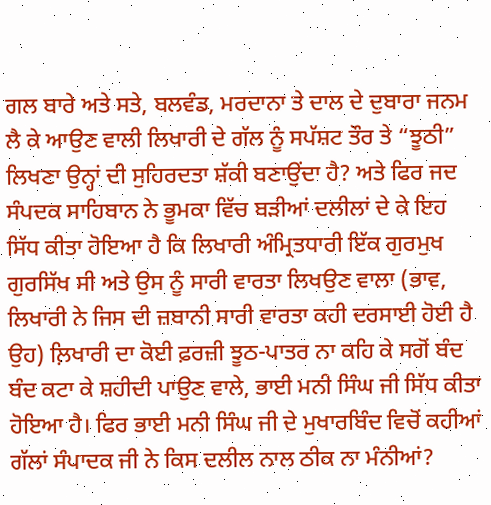ਗਲ ਬਾਰੇ ਅਤੇ ਸਤੇ, ਬਲਵੰਡ, ਮਰਦਾਨਾ ਤੇ ਦਾਲ ਦੇ ਦੁਬਾਰਾ ਜਨਮ ਲੈ ਕੇ ਆਉਣ ਵਾਲੀ ਲਿਖਾਰੀ ਦੇ ਗੱਲ ਨੂੰ ਸਪੱਸ਼ਟ ਤੌਰ ਤੇ “ਝੂਠੀ” ਲਿਖਣਾ ਉਨ੍ਹਾਂ ਦੀ ਸੁਹਿਰਦਤਾ ਸ਼ੱਕੀ ਬਣਾਉਂਦਾ ਹੈ? ਅਤੇ ਫਿਰ ਜਦ ਸੰਪਦਕ ਸਾਹਿਬਾਨ ਨੇ ਭੂਮਕਾ ਵਿੱਚ ਬੜੀਆਂ ਦਲੀਲਾਂ ਦੇ ਕੇ ਇਹ ਸਿੱਧ ਕੀਤਾ ਹੋਇਆ ਹੈ ਕਿ ਲਿਖਾਰੀ ਅੰਮ੍ਰਿਤਧਾਰੀ ਇੱਕ ਗੁਰਮੁਖ ਗੁਰਸਿੱਖ ਸੀ ਅਤੇ ਉਸ ਨੂੰ ਸਾਰੀ ਵਾਰਤਾ ਲਿਖਉਣ ਵਾਲਾ (ਭਾਵ, ਲਿਖਾਰੀ ਨੇ ਜਿਸ ਦੀ ਜ਼ਬਾਨੀ ਸਾਰੀ ਵਾਰਤਾ ਕਹੀ ਦਰਸਾਈ ਹੋਈ ਹੈ ਉਹ) ਲ਼ਿਖਾਰੀ ਦਾ ਕੋਈ ਫ਼ਰਜ਼ੀ ਝੂਠ-ਪਾਤਰ ਨਾ ਕਹਿ ਕੇ ਸਗੋਂ ਬੰਦ ਬੰਦ ਕਟਾ ਕੇ ਸ਼ਹੀਦੀ ਪਾਉਣ ਵਾਲੇ, ਭਾਈ ਮਨੀ ਸਿੰਘ ਜੀ ਸਿੱਧ ਕੀਤਾ ਹੋਇਆ ਹੈ। ਫਿਰ ਭਾਈ ਮਨੀ ਸਿੰਘ ਜੀ ਦੇ ਮੁਖਾਰਬਿੰਦ ਵਿਚੋਂ ਕਹੀਆਂ ਗੱਲਾਂ ਸੰਪਾਦਕ ਜੀ ਨੇ ਕਿਸ ਦਲੀਲ ਨਾਲ ਠੀਕ ਨਾ ਮੰਨੀਆਂ?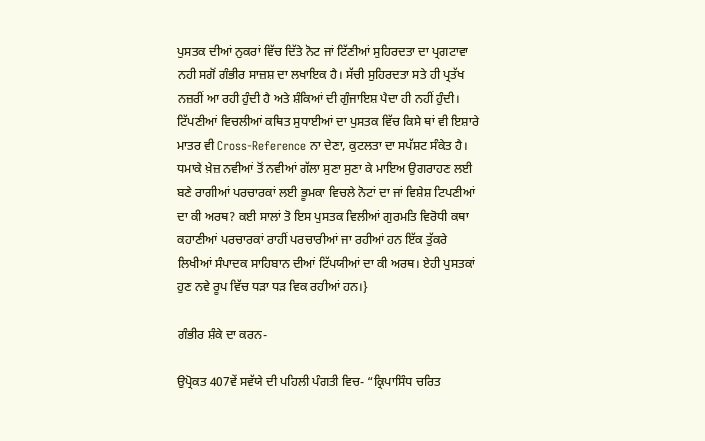ਪੁਸਤਕ ਦੀਆਂ ਨੁਕਰਾਂ ਵਿੱਚ ਦਿੱਤੇ ਨੋਟ ਜਾਂ ਟਿੱਣੀਆਂ ਸੁਹਿਰਦਤਾ ਦਾ ਪ੍ਰਗਟਾਵਾ ਨਹੀ ਸਗੋਂ ਗੰਭੀਰ ਸਾਜ਼ਸ਼ ਦਾ ਲਖਾਇਕ ਹੈ। ਸੱਚੀ ਸੁਹਿਰਦਤਾ ਸਤੇ ਹੀ ਪ੍ਰਤੱਖ ਨਜ਼ਰੀਂ ਆ ਰਹੀ ਹੁੰਦੀ ਹੈ ਅਤੇ ਸ਼ੰਕਿਆਂ ਦੀ ਗੁੰਜਾਇਸ਼ ਪੈਦਾ ਹੀ ਨਹੀਂ ਹੁੰਦੀ। ਟਿੱਪਣੀਆਂ ਵਿਚਲੀਆਂ ਕਥਿਤ ਸੁਧਾਈਆਂ ਦਾ ਪੁਸਤਕ ਵਿੱਚ ਕਿਸੇ ਥਾਂ ਵੀ ਇਸ਼ਾਰੇ ਮਾਤਰ ਵੀ Cross-Reference ਨਾ ਦੇਣਾ, ਕੁਟਲਤਾ ਦਾ ਸਪੱਸ਼ਟ ਸੰਕੇਤ ਹੈ। ਧਮਾਕੇ ਖ਼ੇਜ਼ ਨਵੀਆਂ ਤੋਂ ਨਵੀਆਂ ਗੱਲਾ ਸੁਣਾ ਸੁਣਾ ਕੇ ਮਾਇਅ ਉਗਰਾਹਣ ਲਈ ਬਣੇ ਰਾਗੀਆਂ ਪਰਚਾਰਕਾਂ ਲਈ ਭੂਮਕਾ ਵਿਚਲੇ ਨੋਟਾਂ ਦਾ ਜਾਂ ਵਿਸ਼ੇਸ਼ ਟਿਪਣੀਆਂ ਦਾ ਕੀ ਅਰਥ? ਕਈ ਸਾਲਾਂ ਤੋ ਇਸ ਪੁਸਤਕ ਵਿਲੀਆਂ ਗੁਰਮਤਿ ਵਿਰੋਧੀ ਕਥਾ ਕਹਾਣੀਆਂ ਪਰਚਾਰਕਾਂ ਰਾਹੀਂ ਪਰਚਾਰੀਆਂ ਜਾ ਰਹੀਆਂ ਹਨ ਇੱਕ ਤੁੱਕਰੇ ਲਿਖੀਆਂ ਸੰਪਾਦਕ ਸਾਹਿਬਾਨ ਦੀਆਂ ਟਿੱਪਯੀਆਂ ਦਾ ਕੀ ਅਰਥ। ਏਹੀ ਪੁਸਤਕਾਂ ਹੁਣ ਨਵੇ ਰੂਪ ਵਿੱਚ ਧੜਾ ਧੜ ਵਿਕ ਰਹੀਆਂ ਹਨ।}

ਗੰਭੀਰ ਸ਼ੰਕੇ ਦਾ ਕਰਨ-

ਉਪ੍ਰੋਕਤ 407ਵੇਂ ਸਵੱਯੇ ਦੀ ਪਹਿਲੀ ਪੰਗਤੀ ਵਿਚ- “ਕ੍ਰਿਪਾਸਿੰਧ ਚਰਿਤ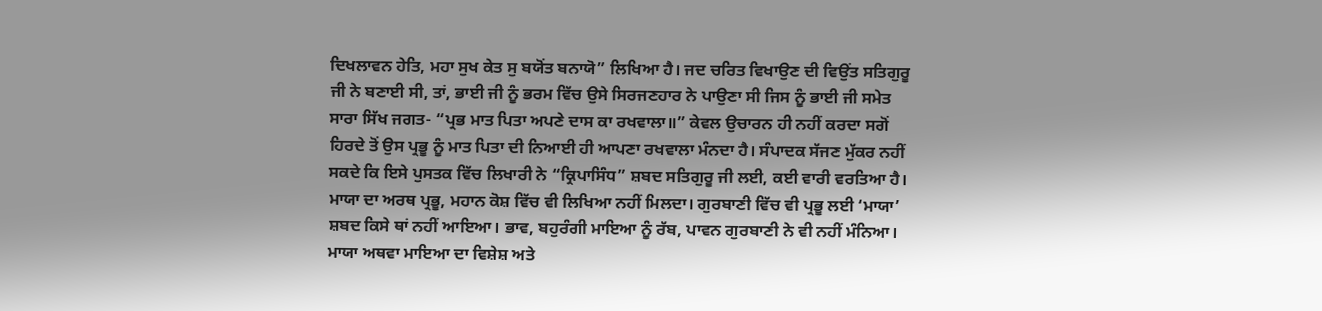ਦਿਖਲਾਵਨ ਹੇਤਿ, ਮਹਾ ਸੁਖ ਕੇਤ ਸੁ ਬਯੋਂਤ ਬਨਾਯੋ” ਲਿਖਿਆ ਹੈ। ਜਦ ਚਰਿਤ ਵਿਖਾਉਣ ਦੀ ਵਿਉਂਤ ਸਤਿਗੁਰੂ ਜੀ ਨੇ ਬਣਾਈ ਸੀ, ਤਾਂ, ਭਾਈ ਜੀ ਨੂੰ ਭਰਮ ਵਿੱਚ ਉਸੇ ਸਿਰਜਣਹਾਰ ਨੇ ਪਾਉਣਾ ਸੀ ਜਿਸ ਨੂੰ ਭਾਈ ਜੀ ਸਮੇਤ ਸਾਰਾ ਸਿੱਖ ਜਗਤ- “ਪ੍ਰਭ ਮਾਤ ਪਿਤਾ ਅਪਣੇ ਦਾਸ ਕਾ ਰਖਵਾਲਾ॥” ਕੇਵਲ ਉਚਾਰਨ ਹੀ ਨਹੀਂ ਕਰਦਾ ਸਗੋਂ ਹਿਰਦੇ ਤੋਂ ਉਸ ਪ੍ਰਭੂ ਨੂੰ ਮਾਤ ਪਿਤਾ ਦੀ ਨਿਆਈ ਹੀ ਆਪਣਾ ਰਖਵਾਲਾ ਮੰਨਦਾ ਹੈ। ਸੰਪਾਦਕ ਸੱਜਣ ਮੁੱਕਰ ਨਹੀਂ ਸਕਦੇ ਕਿ ਇਸੇ ਪੁਸਤਕ ਵਿੱਚ ਲਿਖਾਰੀ ਨੇ “ਕ੍ਰਿਪਾਸਿੰਧ” ਸ਼ਬਦ ਸਤਿਗੁਰੂ ਜੀ ਲਈ, ਕਈ ਵਾਰੀ ਵਰਤਿਆ ਹੈ। ਮਾਯਾ ਦਾ ਅਰਥ ਪ੍ਰਭੂ, ਮਹਾਨ ਕੋਸ਼ ਵਿੱਚ ਵੀ ਲਿਖਿਆ ਨਹੀਂ ਮਿਲਦਾ। ਗੁਰਬਾਣੀ ਵਿੱਚ ਵੀ ਪ੍ਰਭੂ ਲਈ ‘ਮਾਯਾ’ ਸ਼ਬਦ ਕਿਸੇ ਥਾਂ ਨਹੀਂ ਆਇਆ। ਭਾਵ, ਬਹੁਰੰਗੀ ਮਾਇਆ ਨੂੰ ਰੱਬ, ਪਾਵਨ ਗੁਰਬਾਣੀ ਨੇ ਵੀ ਨਹੀਂ ਮੰਨਿਆ। ਮਾਯਾ ਅਥਵਾ ਮਾਇਆ ਦਾ ਵਿਸ਼ੇਸ਼ ਅਤੇ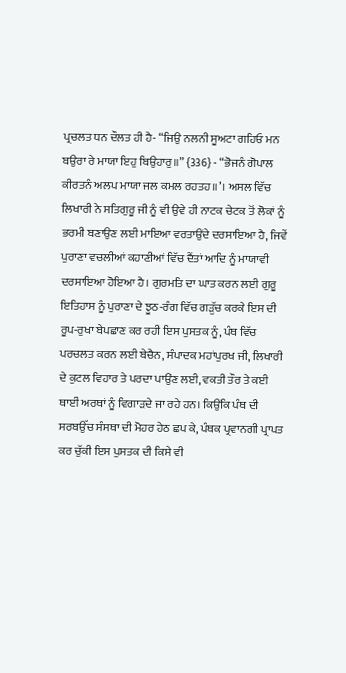ਪ੍ਰਚਲਤ ਧਨ ਦੌਲਤ ਹੀ ਹੈ- “ਜਿਉ ਨਲਨੀ ਸੂਅਟਾ ਗਹਿਓ ਮਨ ਬਉਰਾ ਰੇ ਮਾਯਾ ਇਹੁ ਬਿਉਹਾਰੁ॥” {336} - “ਭੋਜਨੰ ਗੋਪਾਲ ਕੀਰਤਨੰ ਅਲਪ ਮਾਯਾ ਜਲ ਕਮਲ ਰਹਤਹ॥’। ਅਸਲ ਵਿੱਚ ਲਿਖਾਰੀ ਨੇ ਸਤਿਗੁਰੂ ਜੀ ਨੂੰ ਵੀ ਉਵੇ ਹੀ ਨਾਟਕ ਚੇਟਕ ਤੋਂ ਲੋਕਾਂ ਨੂੰ ਭਰਮੀ ਬਣਾਉਣ ਲਈ ਮਾਇਆ ਵਰਤਾਉਂਦੇ ਦਰਸਾਇਆ ਹੈ, ਜਿਵੇਂ ਪੁਰਾਣਾ ਵਚਲੀਆਂ ਕਹਾਣੀਆਂ ਵਿੱਚ ਦੈਂਤਾਂ ਆਦਿ ਨੂੰ ਮਾਯਾਵੀ ਦਰਸਾਇਆ ਹੋਇਆ ਹੈ। ਗੁਰਮਤਿ ਦਾ ਘਾਤ ਕਰਨ ਲਈ ਗੁਰੂ ਇਤਿਹਾਸ ਨੂੰ ਪੁਰਾਣਾ ਦੇ ਝੂਠ-ਰੰਗ ਵਿੱਚ ਗੜੁੱਚ ਕਰਕੇ ਇਸ ਦੀ ਰੂਪ-ਰੁਖਾ ਬੇਪਛਾਣ ਕਰ ਰਹੀ ਇਸ ਪੁਸਤਕ ਨੂੰ, ਪੰਥ ਵਿੱਚ ਪਰਚਲਤ ਕਰਨ ਲਈ ਬੇਚੈਨ, ਸੰਪਾਦਕ ਮਹਾਂਪੁਰਖ ਜੀ, ਲਿਖਾਰੀ ਦੇ ਕੁਟਲ ਵਿਹਾਰ ਤੇ ਪਰਦਾ ਪਾਉਂਣ ਲਈ, ਵਕਤੀ ਤੌਰ ਤੇ ਕਈ ਥਾਈਂ ਅਰਥਾਂ ਨੂੰ ਵਿਗਾੜਦੇ ਜਾ ਰਹੇ ਹਨ। ਕਿਉਂਕਿ ਪੰਥ ਦੀ ਸਰਬਉੱਚ ਸੰਸਥਾ ਦੀ ਮੋਹਰ ਹੇਠ ਛਪ ਕੇ, ਪੰਥਕ ਪ੍ਰਵਾਨਗੀ ਪ੍ਰਾਪਤ ਕਰ ਚੁੱਕੀ ਇਸ ਪੁਸਤਕ ਦੀ ਕਿਸੇ ਵੀ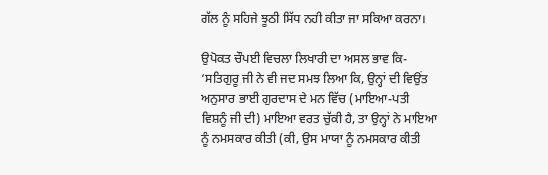ਗੱਲ ਨੂੰ ਸਹਿਜੇ ਝੂਠੀ ਸਿੱਧ ਨਹੀ ਕੀਤਾ ਜਾ ਸਕਿਆ ਕਰਨਾ।

ਉਪੋਕਤ ਚੌਪਈ ਵਿਚਲਾ ਲਿਖਾਰੀ ਦਾ ਅਸਲ ਭਾਵ ਕਿ- ‘ਸਤਿਗੁਰੂ ਜੀ ਨੇ ਵੀ ਜਦ ਸਮਝ ਲਿਆ ਕਿ, ਉਨ੍ਹਾਂ ਦੀ ਵਿਉਂਤ ਅਨੁਸਾਰ ਭਾਈ ਗੁਰਦਾਸ ਦੇ ਮਨ ਵਿੱਚ (ਮਾਇਆ-ਪਤੀ ਵਿਸ਼ਨੂੰ ਜੀ ਦੀ) ਮਾਇਆ ਵਰਤ ਚੁੱਕੀ ਹੈ, ਤਾ ਉਨ੍ਹਾਂ ਨੇ ਮਾਇਆ ਨੂੰ ਨਮਸਕਾਰ ਕੀਤੀ (ਕੀ, ਉਸ ਮਾਯਾ ਨੂੰ ਨਮਸਕਾਰ ਕੀਤੀ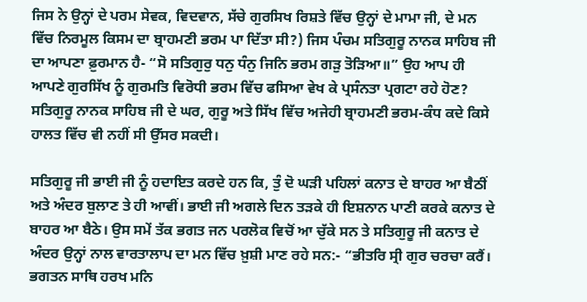ਜਿਸ ਨੇ ਉਨ੍ਹਾਂ ਦੇ ਪਰਮ ਸੇਵਕ, ਵਿਦਵਾਨ, ਸੱਚੇ ਗੁਰਸਿਖ ਰਿਸ਼ਤੇ ਵਿੱਚ ਉਨ੍ਹਾਂ ਦੇ ਮਾਮਾ ਜੀ, ਦੇ ਮਨ ਵਿੱਚ ਨਿਰਮੂਲ ਕਿਸਮ ਦਾ ਬ੍ਰਾਹਮਣੀ ਭਰਮ ਪਾ ਦਿੱਤਾ ਸੀ?) ਜਿਸ ਪੰਚਮ ਸਤਿਗੁਰੂ ਨਾਨਕ ਸਾਹਿਬ ਜੀ ਦਾ ਆਪਣਾ ਫ਼ੁਰਮਾਨ ਹੈ- “ਸੋ ਸਤਿਗੁਰੁ ਧਨੁ ਧੰਨੁ ਜਿਨਿ ਭਰਮ ਗੜੁ ਤੋੜਿਆ॥” ਉਹ ਆਪ ਹੀ ਆਪਣੇ ਗੁਰਸਿੱਖ ਨੂੰ ਗੁਰਮਤਿ ਵਿਰੋਧੀ ਭਰਮ ਵਿੱਚ ਫਸਿਆ ਵੇਖ ਕੇ ਪ੍ਰਸੰਨਤਾ ਪ੍ਰਗਟਾ ਰਹੇ ਹੋਣ? ਸਤਿਗੁਰੂ ਨਾਨਕ ਸਾਹਿਬ ਜੀ ਦੇ ਘਰ, ਗੁਰੂ ਅਤੇ ਸਿੱਖ ਵਿੱਚ ਅਜੇਹੀ ਬ੍ਰਾਹਮਣੀ ਭਰਮ-ਕੰਧ ਕਦੇ ਕਿਸੇ ਹਾਲਤ ਵਿੱਚ ਵੀ ਨਹੀਂ ਸੀ ਉੱਸਰ ਸਕਦੀ।

ਸਤਿਗੁਰੂ ਜੀ ਭਾਈ ਜੀ ਨੂੰ ਹਦਾਇਤ ਕਰਦੇ ਹਨ ਕਿ, ਤੁੰ ਦੋ ਘੜੀ ਪਹਿਲਾਂ ਕਨਾਤ ਦੇ ਬਾਹਰ ਆ ਬੈਠੀਂ ਅਤੇ ਅੰਦਰ ਬੁਲਾਣ ਤੇ ਹੀ ਆਵੀਂ। ਭਾਈ ਜੀ ਅਗਲੇ ਦਿਨ ਤੜਕੇ ਹੀ ਇਸ਼ਨਾਨ ਪਾਣੀ ਕਰਕੇ ਕਨਾਤ ਦੇ ਬਾਹਰ ਆ ਬੈਠੇ। ਉਸ ਸਮੇਂ ਤੱਕ ਭਗਤ ਜਨ ਪਰਲੋਕ ਵਿਚੋਂ ਆ ਚੁੱਕੇ ਸਨ ਤੇ ਸਤਿਗੁਰੂ ਜੀ ਕਨਾਤ ਦੇ ਅੰਦਰ ਉਨ੍ਹਾਂ ਨਾਲ ਵਾਰਤਾਲਾਪ ਦਾ ਮਨ ਵਿੱਚ ਖ਼ੁਸ਼ੀ ਮਾਣ ਰਹੇ ਸਨ:- “ਭੀਤਰਿ ਸ੍ਰੀ ਗੁਰ ਚਰਚਾ ਕਰੈਂ। ਭਗਤਨ ਸਾਥਿ ਹਰਖ ਮਨਿ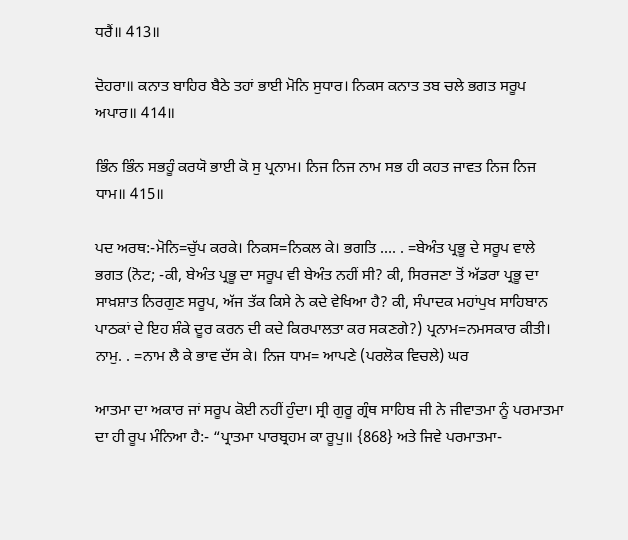ਧਰੈਂ॥ 413॥

ਦੋਹਰਾ॥ ਕਨਾਤ ਬਾਹਿਰ ਬੈਠੇ ਤਹਾਂ ਭਾਈ ਮੋਨਿ ਸੁਧਾਰ। ਨਿਕਸ ਕਨਾਤ ਤਬ ਚਲੇ ਭਗਤ ਸਰੂਪ ਅਪਾਰ॥ 414॥

ਭਿੰਨ ਭਿੰਨ ਸਭਹੂੰ ਕਰਯੋ ਭਾਈ ਕੋ ਸੁ ਪ੍ਰਨਾਮ। ਨਿਜ ਨਿਜ ਨਾਮ ਸਭ ਹੀ ਕਹਤ ਜਾਵਤ ਨਿਜ ਨਿਜ ਧਾਮ॥ 415॥

ਪਦ ਅਰਥ:-ਮੋਨਿ=ਚੁੱਪ ਕਰਕੇ। ਨਿਕਸ=ਨਿਕਲ ਕੇ। ਭਗਤਿ …. . =ਬੇਅੰਤ ਪ੍ਰਭੂ ਦੇ ਸਰੂਪ ਵਾਲੇ ਭਗਤ (ਨੋਟ; -ਕੀ, ਬੇਅੰਤ ਪ੍ਰਭੂ ਦਾ ਸਰੂਪ ਵੀ ਬੇਅੰਤ ਨਹੀਂ ਸੀ? ਕੀ, ਸਿਰਜਣਾ ਤੋਂ ਅੱਡਰਾ ਪ੍ਰਭੂ ਦਾ ਸਾਖ਼ਸ਼ਾਤ ਨਿਰਗੁਣ ਸਰੂਪ, ਅੱਜ ਤੱਕ ਕਿਸੇ ਨੇ ਕਦੇ ਵੇਖਿਆ ਹੈ? ਕੀ, ਸੰਪਾਦਕ ਮਹਾਂਪੁਖ ਸਾਹਿਬਾਨ ਪਾਠਕਾਂ ਦੇ ਇਹ ਸ਼ੰਕੇ ਦੂਰ ਕਰਨ ਦੀ ਕਦੇ ਕਿਰਪਾਲਤਾ ਕਰ ਸਕਣਗੇ?) ਪ੍ਰਨਾਮ=ਨਮਸਕਾਰ ਕੀਤੀ। ਨਾਮੁ. . =ਨਾਮ ਲੈ ਕੇ ਭਾਵ ਦੱਸ ਕੇ। ਨਿਜ ਧਾਮ= ਆਪਣੇ (ਪਰਲੋਕ ਵਿਚਲੇ) ਘਰ

ਆਤਮਾ ਦਾ ਅਕਾਰ ਜਾਂ ਸਰੂਪ ਕੋਈ ਨਹੀਂ ਹੁੰਦਾ। ਸ੍ਰੀ ਗੁਰੂ ਗ੍ਰੰਥ ਸਾਹਿਬ ਜੀ ਨੇ ਜੀਵਾਤਮਾ ਨੂੰ ਪਰਮਾਤਮਾ ਦਾ ਹੀ ਰੂਪ ਮੰਨਿਆ ਹੈ:- “ਪ੍ਰਾਤਮਾ ਪਾਰਬ੍ਰਹਮ ਕਾ ਰੂਪੁ॥ {868} ਅਤੇ ਜਿਵੇ ਪਰਮਾਤਮਾ-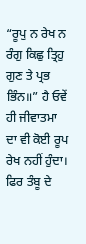“ਰੂਪੁ ਨ ਰੇਖ ਨ ਰੰਗੁ ਕਿਛੁ ਤ੍ਰਿਹੁ ਗੁਣ ਤੇ ਪ੍ਰਭ ਭਿੰਨ॥” ਹੈ ਓਵੇਂ ਹੀ ਜੀਵਾਤਮਾ ਦਾ ਵੀ ਕੋਈ ਰੂਪ ਰੇਖ ਨਹੀਂ ਹੁੰਦਾ। ਫਿਰ ਤੰਬੂ ਦੇ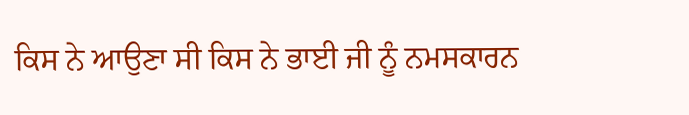ਕਿਸ ਨੇ ਆਉਣਾ ਸੀ ਕਿਸ ਨੇ ਭਾਈ ਜੀ ਨੂੰ ਨਮਸਕਾਰਨ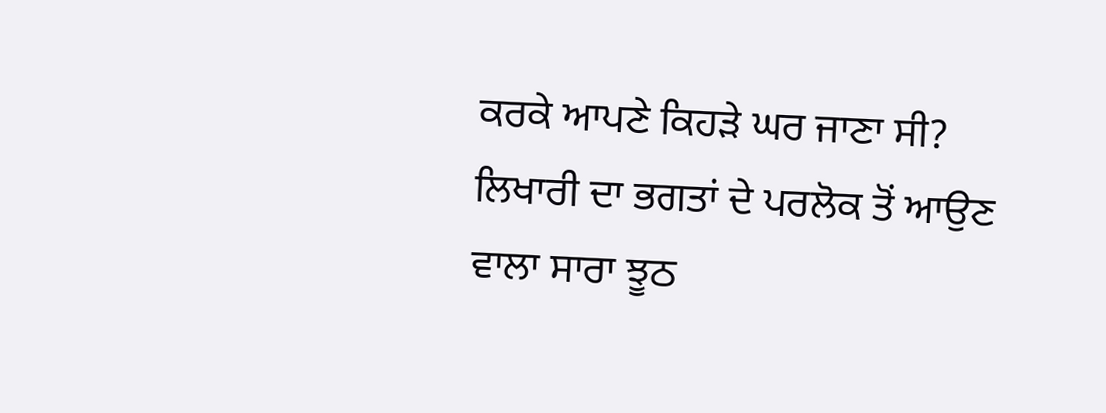ਕਰਕੇ ਆਪਣੇ ਕਿਹੜੇ ਘਰ ਜਾਣਾ ਸੀ? ਲਿਖਾਰੀ ਦਾ ਭਗਤਾਂ ਦੇ ਪਰਲੋਕ ਤੋਂ ਆਉਣ ਵਾਲਾ ਸਾਰਾ ਝੂਠ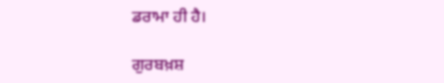ਡਰਾਮਾ ਹੀ ਹੈ।

ਗੁਰਬਖ਼ਸ਼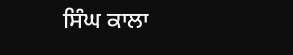ਸਿੰਘ ਕਾਲਾ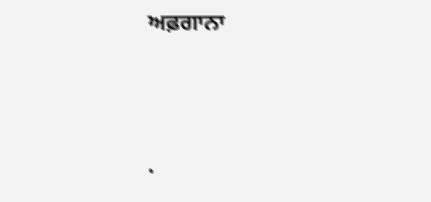ਅਫ਼ਗਾਨਾ




.